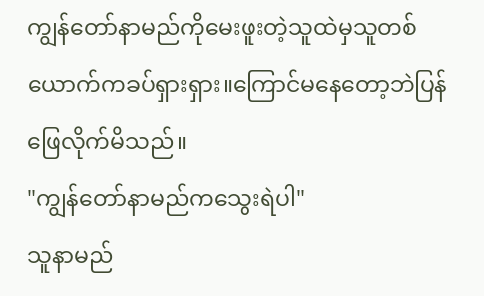ကျွန်တော်နာမည်ကိုမေးဖူးတဲ့သူထဲမှသူတစ်ယောက်ကခပ်ရှားရှား။ကြောင်မနေတော့ဘဲပြန်ဖြေလိုက်မိသည်။
"ကျွန်တော်နာမည်ကသွေးရဲပါ"
သူနာမည်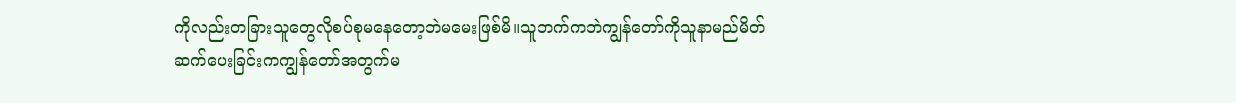ကိုလည်းတခြားသူတွေလိုစပ်စုမနေတော့ဘဲမမေးဖြစ်မိ။သူဘက်ကဘဲကျွန်တော်ကိုသူနာမည်မိတ်ဆက်ပေးခြင်းကကျွန်တော်အတွက်မ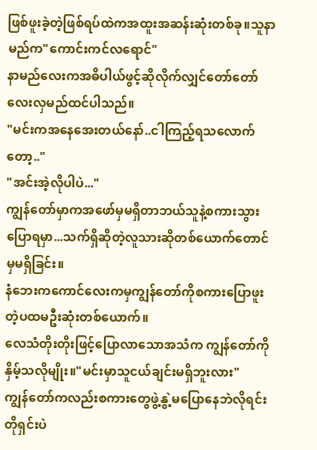ဖြစ်ဖူးခဲ့တဲ့ဖြစ်ရပ်ထဲကအထူးအဆန်းဆုံးတစ်ခု။သူနာမည်က"ကောင်းကင်လရောင်"
နာမည်လေးကအဓိပါယ်ဖွင့်ဆိုလိုက်လျှင်တော်တော်လေးလှမည်ထင်ပါသည်။
"မင်းကအနေအေးတယ်နော်..ငါကြည့်ရသလောက်တော့.."
"အင်းအဲ့လိုပါပဲ..."
ကျွန်တော်မှာကအဖော်မှမရှိတာဘယ်သူနဲ့စကားသွားပြောရမှာ...သက်ရှိဆိုတဲ့လူသားဆိုတစ်ယောက်တောင်မှမရှိခြင်း။
နံဘေးကကောင်လေးကမှကျွန်တော်ကိုစကားပြောဖူးတဲ့ပထမဦးဆုံးတစ်ယောက်။
လေသံတိုးတိုးဖြင့်ပြောလာသောအသံက ကျွန်တော်ကိုနှိမ့်သလိုမျိုး။"မင်းမှာသူငယ်ချင်းမရှိဘူးလား"
ကျွန်တော်ကလည်းစကားတွေဖွဲ့နွဲ့မပြောနေဘဲလိုရင်းတိုရှင်းပဲ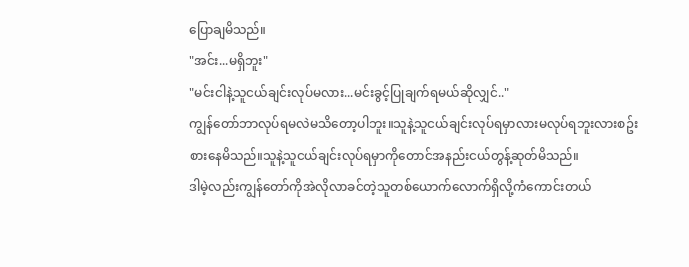ပြောချမိသည်။
"အင်း...မရှိဘူး"
"မင်းငါနဲ့သူငယ်ချင်းလုပ်မလား...မင်းခွင့်ပြုချက်ရမယ်ဆိုလျှင်.."
ကျွန်တော်ဘာလုပ်ရမလဲမသိတော့ပါဘူး။သူနဲ့သူငယ်ချင်းလုပ်ရမှာလားမလုပ်ရဘူးလားစဥ်းစားနေမိသည်။သူနဲ့သူငယ်ချင်းလုပ်ရမှာကိုတောင်အနည်းငယ်တွန့်ဆုတ်မိသည်။
ဒါမဲ့လည်းကျွန်တော်ကိုအဲလိုလာခင်တဲ့သူတစ်ယောက်လောက်ရှိလို့ကံကောင်းတယ်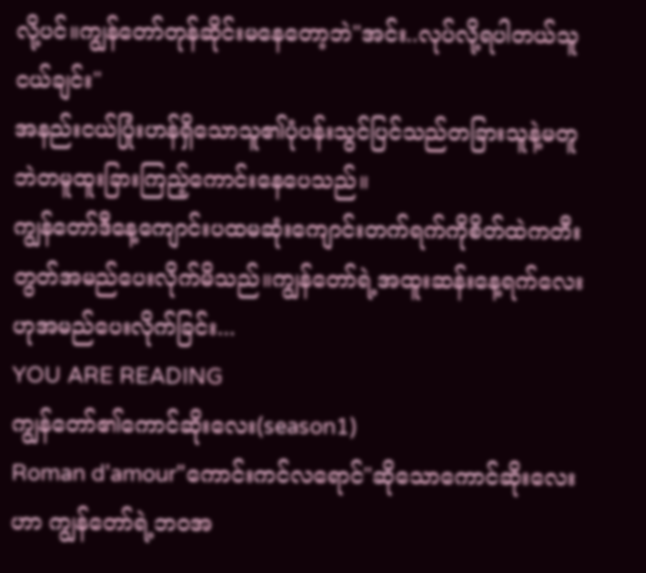လို့ပင်။ကျွန်တော်တုန်ဆိုင်းမနေတော့ဘဲ"အင်း..လုပ်လို့ရပါတယ်သူငယ်ချင်း"
အနည်းငယ်ပြုံးဟန်ရှိသောသူ၏ပုံပန်းသွင်ပြင်သည်တခြားသူနဲ့မတူဘဲတမူထူးခြားကြည့်ကောင်းနေပေသည်။
ကျွန်တော်ဒီနေ့ကျောင်းပထမဆုံးကျောင်းတက်ရက်ကိုစိတ်ထဲကတီးတွတ်အမည်ပေးလိုက်မိသည်။ကျွန်တော်ရဲ့အထူးဆန်းနေ့ရက်လေးဟုအမည်ပေးလိုက်ခြင်း...
YOU ARE READING
ကျွန်တော်၏ကောင်ဆိုးလေး(season1)
Roman d'amour"ကောင်းကင်လရောင်"ဆိုသောကောင်ဆိုးလေးဟာ ကျွန်တော်ရဲ့ဘဝအ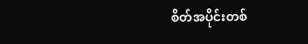စိတ်အပိုင်းတစ်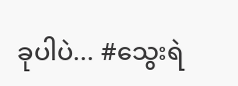ခုပါပဲ... #သွေးရဲ